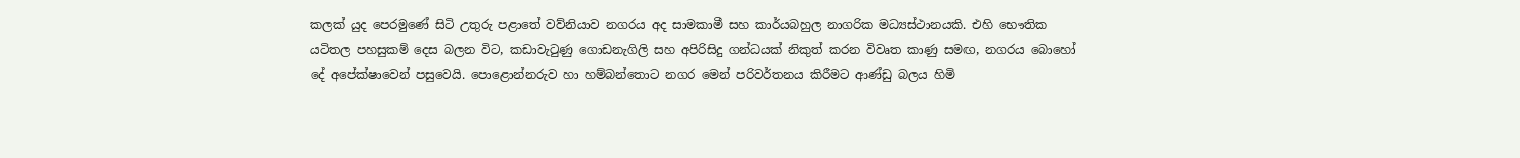කලක් යුද පෙරමුණේ සිටි උතුරු පළාතේ වව්නියාව නගරය අද සාමකාමී සහ කාර්යබහුල නාගරික මධ්‍යස්ථානයකි. එහි භෞතික යටිතල පහසුකම් දෙස බලන විට, කඩාවැටුණු ගොඩනැගිලි සහ අපිරිසිදු ගන්ධයක් නිකුත් කරන විවෘත කාණු සමඟ, නගරය බොහෝ දේ අපේක්ෂාවෙන් පසුවෙයි. පොළොන්නරුව හා හම්බන්තොට නගර මෙන් පරිවර්තනය කිරීමට ආණ්ඩු බලය හිමි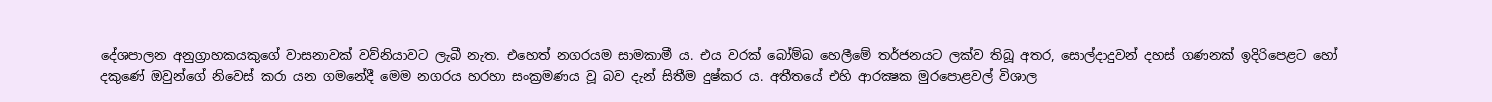දේශපාලන අනුග්‍රාහකයකුගේ වාසනාවක් වව්නියාවට ලැබී නැත. එහෙත් නගරයම සාමකාමී ය. එය වරක් බෝම්බ හෙලීමේ තර්ජනයට ලක්ව තිබූ අතර, සොල්දාදුවන් දහස් ගණනක් ඉදිරිපෙළට හෝ දකුණේ ඔවුන්ගේ නිවෙස් කරා යන ගමනේදී මෙම නගරය හරහා සංක්‍රමණය වූ බව දැන් සිතීම දුෂ්කර ය. අතීතයේ එහි ආරක්‍ෂක මුරපොළවල් විශාල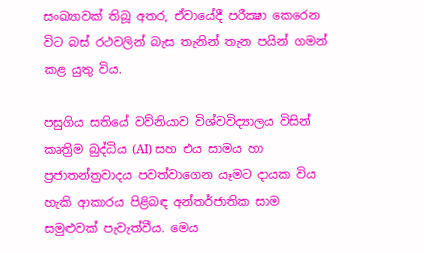සංඛ්‍යාවක් තිබූ අතර, ඒවායේදී පරීක්‍ෂා කෙරෙන විට බස් රථවලින් බැස තැනින් තැන පයින් ගමන් කළ යුතු විය.

පසුගිය සතියේ වව්නියාව විශ්වවිද්‍යාලය විසින් කෘත්‍රිම බුද්ධිය (AI) සහ එය සාමය හා ප්‍රජාතන්ත්‍රවාදය පවත්වාගෙන යෑමට දායක විය හැකි ආකාරය පිළිබඳ අන්තර්ජාතික සාම සමුළුවක් පැවැත්වීය. මෙය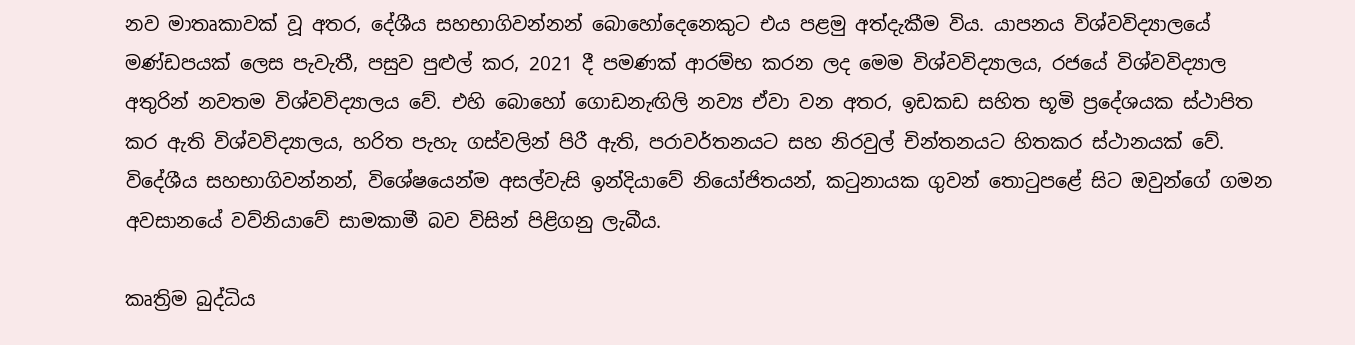නව මාතෘකාවක් වූ අතර, දේශීය සහභාගිවන්නන් බොහෝදෙනෙකුට එය පළමු අත්දැකීම විය. යාපනය විශ්වවිද්‍යාලයේ මණ්ඩපයක් ලෙස පැවැතී, පසුව පුළුල් කර, 2021 දී පමණක් ආරම්භ කරන ලද මෙම විශ්වවිද්‍යාලය, රජයේ විශ්වවිද්‍යාල අතුරින් නවතම විශ්වවිද්‍යාලය වේ. එහි බොහෝ ගොඩනැඟිලි නව්‍ය ඒවා වන අතර, ඉඩකඩ සහිත භූමි ප්‍රදේශයක ස්ථාපිත කර ඇති විශ්වවිද්‍යාලය, හරිත පැහැ ගස්වලින් පිරී ඇති, පරාවර්තනයට සහ නිරවුල් චින්තනයට හිතකර ස්ථානයක් වේ. විදේශීය සහභාගිවන්නන්, විශේෂයෙන්ම අසල්වැසි ඉන්දියාවේ නියෝජිතයන්, කටුනායක ගුවන් තොටුපළේ සිට ඔවුන්ගේ ගමන අවසානයේ වව්‍නියාවේ සාමකාමී බව විසින් පිළිගනු ලැබීය.

කෘත්‍රිම බුද්ධිය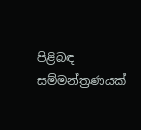පිළිබඳ සම්මන්ත්‍රණයක්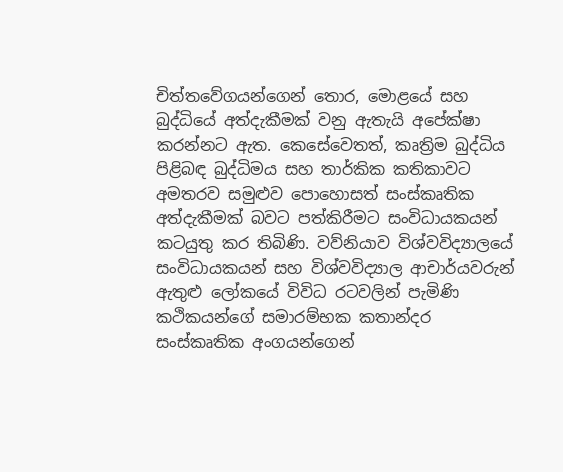චිත්තවේගයන්ගෙන් තොර, මොළයේ සහ බුද්ධියේ අත්දැකීමක් වනු ඇතැයි අපේක්ෂා කරන්නට ඇත. කෙසේවෙතත්, කෘත්‍රිම බුද්ධිය පිළිබඳ බුද්ධිමය සහ තාර්කික කතිකාවට අමතරව සමුළුව පොහොසත් සංස්කෘතික අත්දැකීමක් බවට පත්කිරීමට සංවිධායකයන් කටයුතු කර තිබිණි. වව්නියාව විශ්වවිද්‍යාලයේ සංවිධායකයන් සහ විශ්වවිද්‍යාල ආචාර්යවරුන් ඇතුළු ලෝකයේ විවිධ රටවලින් පැමිණි කථිකයන්ගේ සමාරම්භක කතාන්දර සංස්කෘතික අංගයන්ගෙන්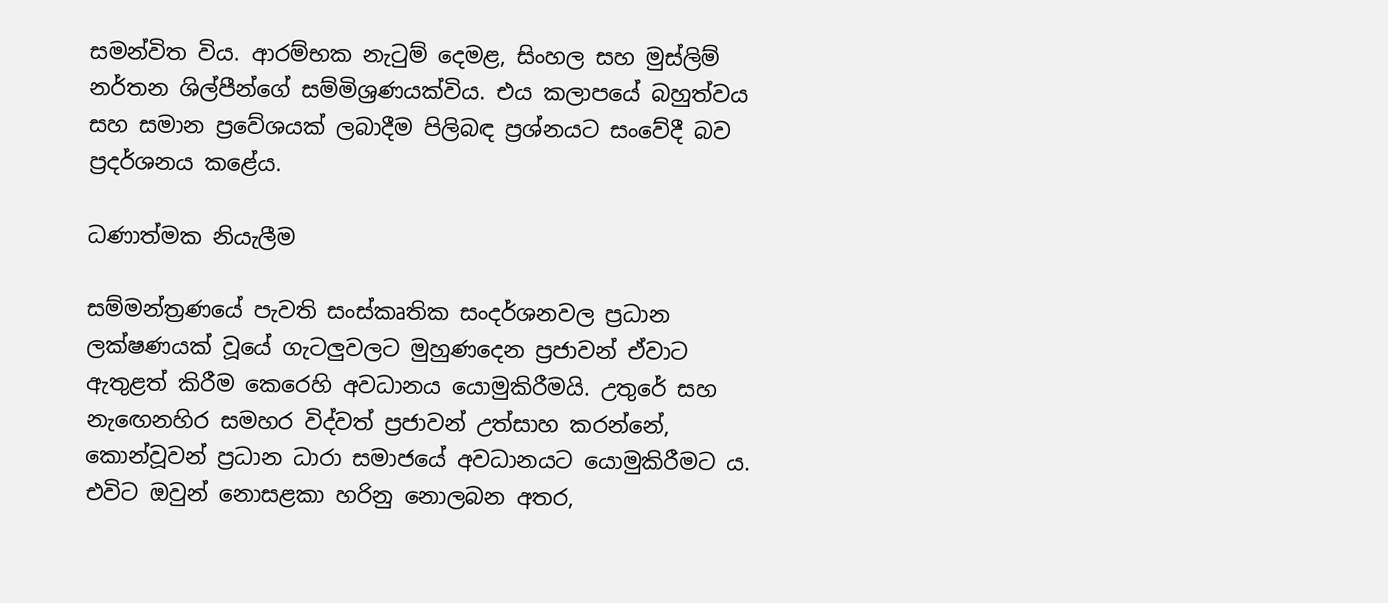සමන්විත විය. ආරම්භක නැටුම් දෙමළ, සිංහල සහ මුස්ලිම් නර්තන ශිල්පීන්ගේ සම්මිශ්‍රණයක්විය. එය කලාපයේ බහුත්වය සහ සමාන ප්‍රවේශයක් ලබාදීම පිලිබඳ ප්‍රශ්නයට සංවේදී බව ප්‍රදර්ශනය කළේය.

ධණාත්මක නියැලීම

සම්මන්ත්‍රණයේ පැවති සංස්කෘතික සංදර්ශනවල ප්‍රධාන ලක්ෂණයක් වූයේ ගැටලුවලට මුහුණදෙන ප්‍රජාවන් ඒවාට ඇතුළත් කිරීම කෙරෙහි අවධානය යොමුකිරීමයි. උතුරේ සහ නැඟෙනහිර සමහර විද්වත් ප්‍රජාවන් උත්සාහ කරන්නේ, කොන්වූවන් ප්‍රධාන ධාරා සමාජයේ අවධානයට යොමුකිරීමට ය. එවිට ඔවුන් නොසළකා හරිනු නොලබන අතර,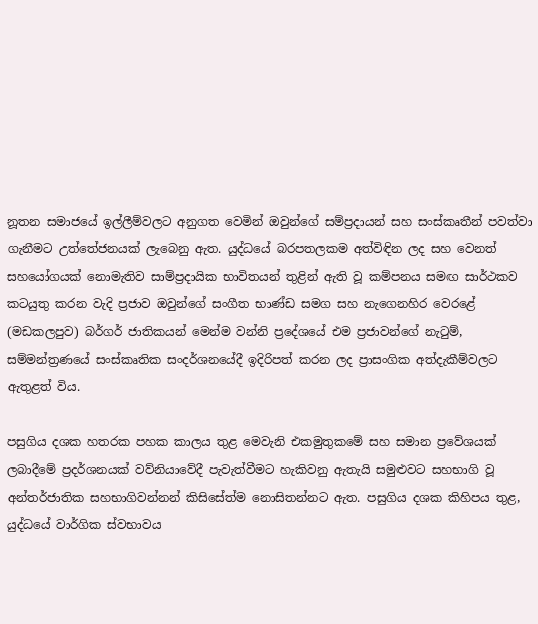නූතන සමාජයේ ඉල්ලීම්වලට අනුගත වෙමින් ඔවුන්ගේ සම්ප්‍රදායන් සහ සංස්කෘතීන් පවත්වා ගැනීමට උත්තේජනයක් ලැබෙනු ඇත. යුද්ධයේ බරපතලකම අත්විඳින ලද සහ වෙනත් සහයෝගයක් නොමැතිව සාම්ප්‍රදායික භාවිතයන් තුළින් ඇති වූ කම්පනය සමඟ සාර්ථකව කටයුතු කරන වැදි ප්‍රජාව ඔවුන්ගේ සංගීත භාණ්ඩ සමග සහ නැගෙනහිර වෙරළේ (මඩකලපුව) බර්ගර් ජාතිකයන් මෙන්ම වන්නි ප්‍රදේශයේ එම ප්‍රජාවන්ගේ නැටුම්, සම්මන්ත්‍රණයේ සංස්කෘතික සංදර්ශනයේදී ඉදිරිපත් කරන ලද ප්‍රාසංගික අත්දැකීම්වලට ඇතුළත් විය.

පසුගිය දශක හතරක පහක කාලය තුළ මෙවැනි එකමුතුකමේ සහ සමාන ප්‍රවේශයක් ලබාදීමේ ප්‍රදර්ශනයක් වව්නියාවේදී පැවැත්වීමට හැකිවනු ඇතැයි සමුළුවට සහභාගි වූ අන්තර්ජාතික සහභාගිවන්නන් කිසිසේත්ම නොසිතන්නට ඇත. පසුගිය දශක කිහිපය තුළ, යුද්ධයේ වාර්ගික ස්වභාවය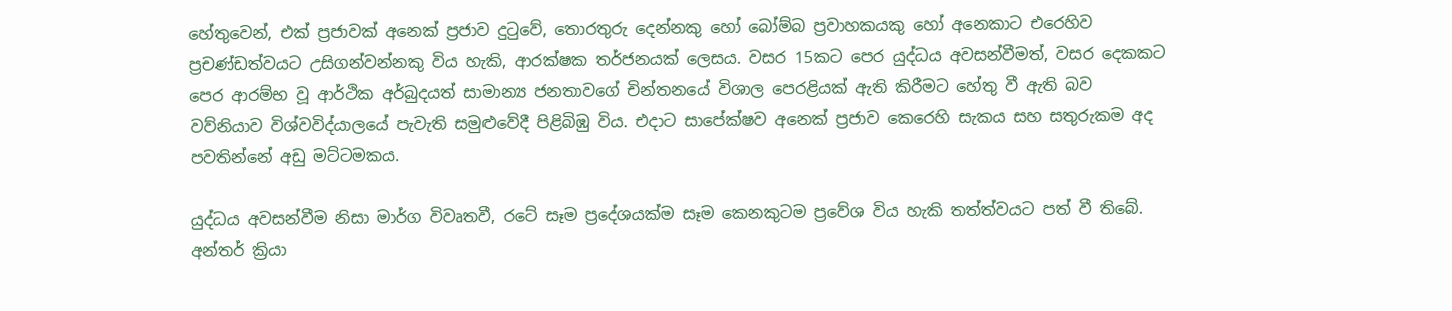හේතුවෙන්, එක් ප්‍රජාවක් අනෙක් ප්‍රජාව දුටුවේ, තොරතුරු දෙන්නකු හෝ බෝම්බ ප්‍රවාහකයකු හෝ අනෙකාට එරෙහිව ප්‍රචණ්ඩත්වයට උසිගන්වන්නකු විය හැකි, ආරක්ෂක තර්ජනයක් ලෙසය. වසර 15කට පෙර යුද්ධය අවසන්වීමත්, වසර දෙකකට පෙර ආරම්භ වූ ආර්ථික අර්බුදයත් සාමාන්‍ය ජනතාවගේ චින්තනයේ විශාල පෙරළියක් ඇති කිරීමට හේතු වී ඇති බව වව්නියාව විශ්වවිද්යාලයේ පැවැති සමුළුවේදී පිළිබිඹු විය. එදාට සාපේක්ෂව අනෙක් ප්‍රජාව කෙරෙහි සැකය සහ සතුරුකම අද පවතින්නේ අඩු මට්ටමකය.

යුද්ධය අවසන්වීම නිසා මාර්ග විවෘතවී, රටේ සෑම ප්‍රදේශයක්ම සෑම කෙනකුටම ප්‍රවේශ විය හැකි තත්ත්වයට පත් වී තිබේ. අන්තර් ක්‍රියා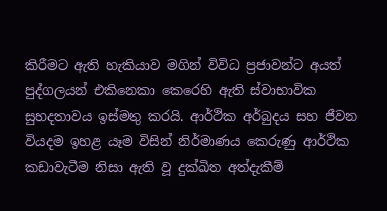කිරීමට ඇති හැකියාව මගින් විවිධ ප්‍රජාවන්ට අයත් පුද්ගලයන් එකිනෙකා කෙරෙහි ඇති ස්වාභාවික සුහදතාවය ඉස්මතු කරයි. ආර්ථික අර්බුදය සහ ජීවන වියදම ඉහළ යෑම විසින් නිර්මාණය කෙරුණු ආර්ථික කඩාවැටීම නිසා ඇති වූ දුක්ඛිත අත්දැකීම්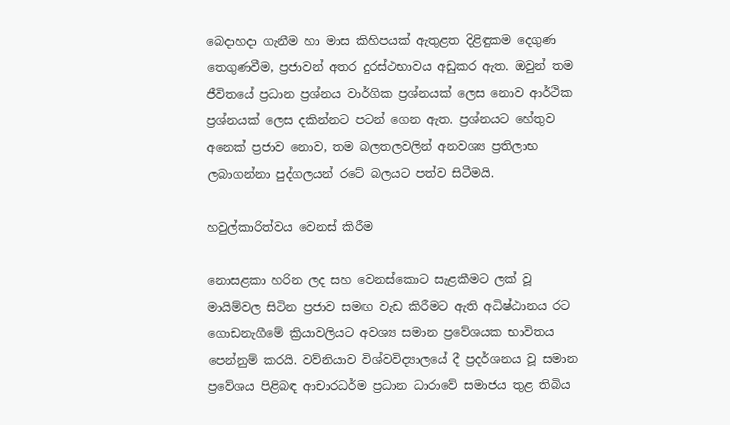බෙදාහදා ගැනීම හා මාස කිහිපයක් ඇතුළත දිළිඳුකම දෙගුණ තෙගුණවීම, ප්‍රජාවන් අතර දුරස්ථභාවය අඩුකර ඇත. ඔවුන් තම ජීවිතයේ ප්‍රධාන ප්‍රශ්නය වාර්ගික ප්‍රශ්නයක් ලෙස නොව ආර්ථික ප්‍රශ්නයක් ලෙස දකින්නට පටන් ගෙන ඇත. ප්‍රශ්නයට හේතුව අනෙක් ප්‍රජාව නොව, තම බලතලවලින් අනවශ්‍ය ප්‍රතිලාභ ලබාගන්නා පුද්ගලයන් රටේ බලයට පත්ව සිටීමයි.

හවුල්කාරිත්වය වෙනස් කිරීම

නොසළකා හරින ලද සහ වෙනස්කොට සැළකීමට ලක් වූ මායිම්වල සිටින ප්‍රජාව සමඟ වැඩ කිරීමට ඇති අධිෂ්ඨානය රට ගොඩනැගීමේ ක්‍රියාවලියට අවශ්‍ය සමාන ප්‍රවේශයක භාවිතය පෙන්නුම් කරයි. වව්නියාව විශ්වවිද්‍යාලයේ දී ප්‍රදර්ශනය වූ සමාන ප්‍රවේශය පිළිබඳ ආචාරධර්ම ප්‍රධාන ධාරාවේ සමාජය තුළ තිබිය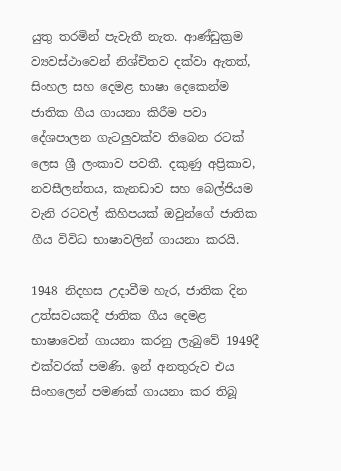යුතු තරමින් පැවැතී නැත. ආණ්ඩුක්‍රම ව්‍යවස්ථාවෙන් නිශ්චිතව දක්වා ඇතත්, සිංහල සහ දෙමළ භාෂා දෙකෙන්ම ජාතික ගීය ගායනා කිරීම පවා දේශපාලන ගැටලුවක්ව තිබෙන රටක් ලෙස ශ්‍රී ලංකාව පවතී. දකුණු අප්‍රිකාව, නවසීලන්තය, කැනඩාව සහ බෙල්ජියම වැනි රටවල් කිහිපයක් ඔවුන්ගේ ජාතික ගීය විවිධ භාෂාවලින් ගායනා කරයි.

1948 නිදහස උදාවීම හැර, ජාතික දින උත්සවයකදී ජාතික ගීය දෙමළ භාෂාවෙන් ගායනා කරනු ලැබුවේ 1949දී එක්වරක් පමණි. ඉන් අනතුරුව එය සිංහලෙන් පමණක් ගායනා කර තිබූ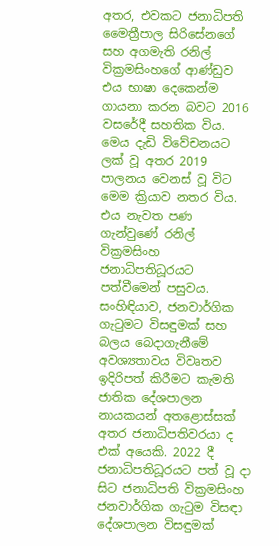අතර, එවකට ජනාධිපති මෛත්‍රීපාල සිරිසේනගේ සහ අගමැති රනිල් වික්‍රමසිංහගේ ආණ්ඩුව එය භාෂා දෙකෙන්ම ගායනා කරන බවට 2016 වසරේදී සහතික විය. මෙය දැඩි විවේචනයට ලක් වූ අතර 2019 පාලනය වෙනස් වූ විට මෙම ක්‍රියාව නතර විය. එය නැවත පණ ගැන්වුණේ රනිල් වික්‍රමසිංහ ජනාධිපතිධූරයට පත්වීමෙන් පසුවය. සංහිඳියාව, ජනවාර්ගික ගැටුමට විසඳුමක් සහ බලය බෙදාගැනීමේ අවශ්‍යතාවය විවෘතව ඉදිරිපත් කිරීමට කැමති ජාතික දේශපාලන නායකයන් අතළොස්සක් අතර ජනාධිපතිවරයා ද එක් අයෙකි. 2022 දී ජනාධිපතිධූරයට පත් වූ දා සිට ජනාධිපති වික්‍රමසිංහ ජනවාර්ගික ගැටුම විසඳා දේශපාලන විසඳුමක්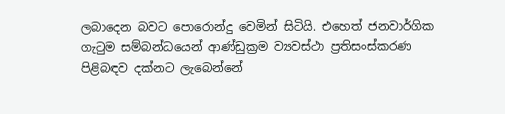ලබාදෙන බවට පොරොන්දු වෙමින් සිටියි. එහෙත් ජනවාර්ගික ගැටුම සම්බන්ධයෙන් ආණ්ඩුක්‍රම ව්‍යවස්ථා ප්‍රතිසංස්කරණ පිළිබඳව දක්නට ලැබෙන්නේ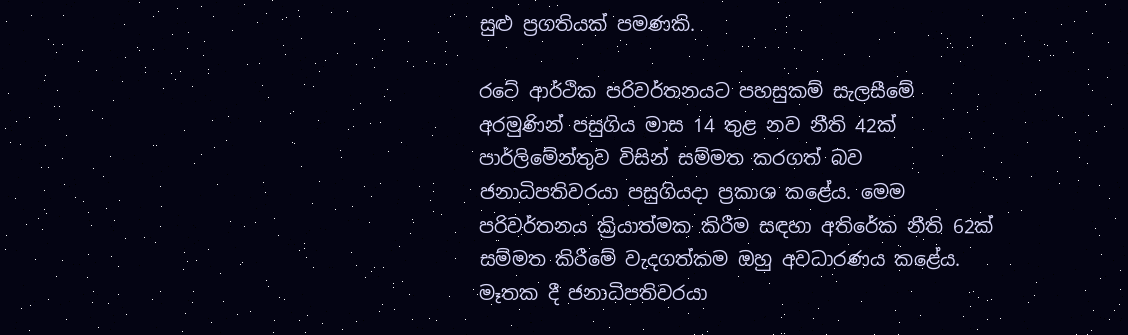සුළු ප්‍රගතියක් පමණකි.

රටේ ආර්ථික පරිවර්තනයට පහසුකම් සැලසීමේ අරමුණින් පසුගිය මාස 14 තුළ නව නීති 42ක් පාර්ලිමේන්තුව විසින් සම්මත කරගත් බව ජනාධිපතිවරයා පසුගියදා ප්‍රකාශ කළේය. මෙම පරිවර්තනය ක්‍රියාත්මක කිරීම සඳහා අතිරේක නීති 62ක් සම්මත කිරීමේ වැදගත්කම ඔහු අවධාරණය කළේය. මෑතක දී ජනාධිපතිවරයා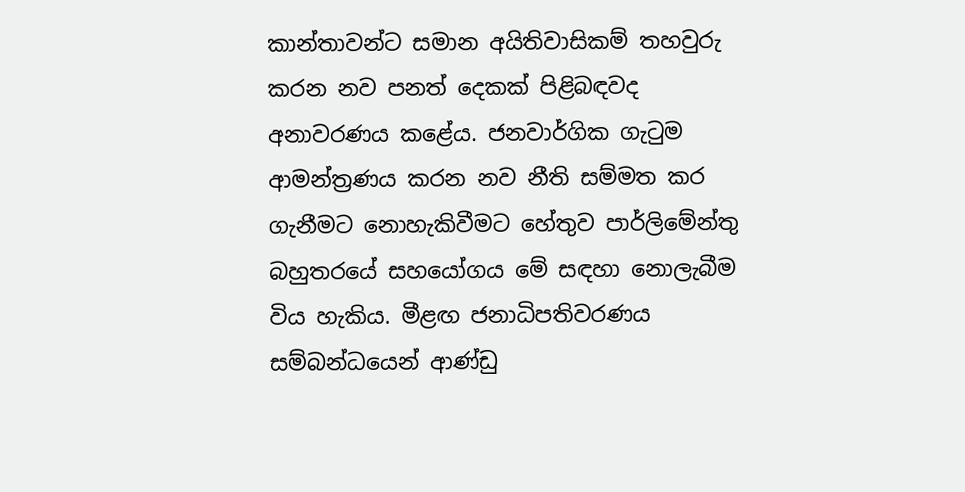කාන්තාවන්ට සමාන අයිතිවාසිකම් තහවුරු කරන නව පනත් දෙකක් පිළිබඳවද අනාවරණය කළේය. ජනවාර්ගික ගැටුම ආමන්ත්‍රණය කරන නව නීති සම්මත කර ගැනීමට නොහැකිවීමට හේතුව පාර්ලිමේන්තු බහුතරයේ සහයෝගය මේ සඳහා නොලැබීම විය හැකිය. මීළඟ ජනාධිපතිවරණය සම්බන්ධයෙන් ආණ්ඩු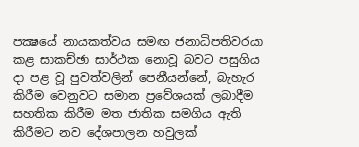පක්‍ෂයේ නායකත්වය සමඟ ජනාධිපතිවරයා කළ සාකච්ඡා සාර්ථක නොවූ බවට පසුගිය දා පළ වූ පුවත්වලින් පෙනීයන්නේ, බැහැර කිරීම වෙනුවට සමාන ප්‍රවේශයක් ලබාදීම සහතික කිරීම මත ජාතික සමගිය ඇති කිරීමට නව දේශපාලන හවුලක්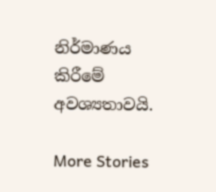නිර්මාණය කිරීමේ අවශ්‍යතාවයි.

More Stories